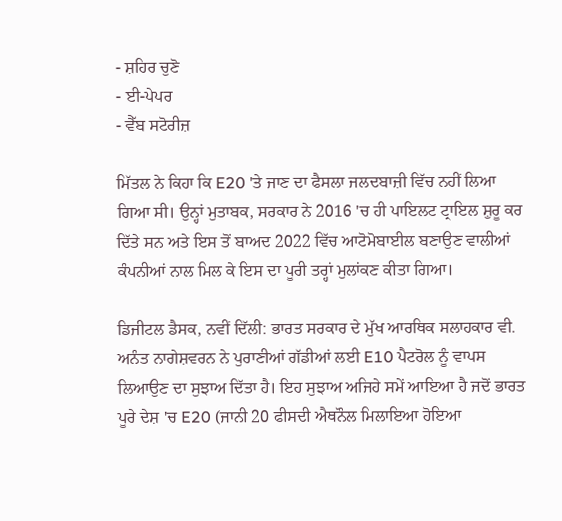- ਸ਼ਹਿਰ ਚੁਣੋ
- ਈ-ਪੇਪਰ
- ਵੈੱਬ ਸਟੋਰੀਜ਼

ਮਿੱਤਲ ਨੇ ਕਿਹਾ ਕਿ E20 'ਤੇ ਜਾਣ ਦਾ ਫੈਸਲਾ ਜਲਦਬਾਜ਼ੀ ਵਿੱਚ ਨਹੀਂ ਲਿਆ ਗਿਆ ਸੀ। ਉਨ੍ਹਾਂ ਮੁਤਾਬਕ, ਸਰਕਾਰ ਨੇ 2016 'ਚ ਹੀ ਪਾਇਲਟ ਟ੍ਰਾਇਲ ਸ਼ੁਰੂ ਕਰ ਦਿੱਤੇ ਸਨ ਅਤੇ ਇਸ ਤੋਂ ਬਾਅਦ 2022 ਵਿੱਚ ਆਟੋਮੋਬਾਈਲ ਬਣਾਉਣ ਵਾਲੀਆਂ ਕੰਪਨੀਆਂ ਨਾਲ ਮਿਲ ਕੇ ਇਸ ਦਾ ਪੂਰੀ ਤਰ੍ਹਾਂ ਮੁਲਾਂਕਣ ਕੀਤਾ ਗਿਆ।

ਡਿਜੀਟਲ ਡੈਸਕ, ਨਵੀਂ ਦਿੱਲੀ: ਭਾਰਤ ਸਰਕਾਰ ਦੇ ਮੁੱਖ ਆਰਥਿਕ ਸਲਾਹਕਾਰ ਵੀ. ਅਨੰਤ ਨਾਗੇਸ਼ਵਰਨ ਨੇ ਪੁਰਾਣੀਆਂ ਗੱਡੀਆਂ ਲਈ E10 ਪੈਟਰੋਲ ਨੂੰ ਵਾਪਸ ਲਿਆਉਣ ਦਾ ਸੁਝਾਅ ਦਿੱਤਾ ਹੈ। ਇਹ ਸੁਝਾਅ ਅਜਿਹੇ ਸਮੇਂ ਆਇਆ ਹੈ ਜਦੋਂ ਭਾਰਤ ਪੂਰੇ ਦੇਸ਼ 'ਚ E20 (ਜਾਨੀ 20 ਫੀਸਦੀ ਐਥਨੌਲ ਮਿਲਾਇਆ ਹੋਇਆ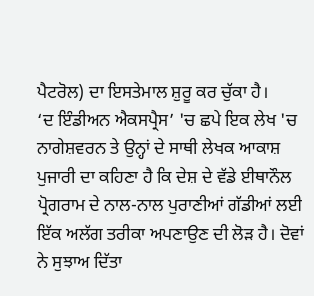ਪੈਟਰੋਲ) ਦਾ ਇਸਤੇਮਾਲ ਸ਼ੁਰੂ ਕਰ ਚੁੱਕਾ ਹੈ।
‘ਦ ਇੰਡੀਅਨ ਐਕਸਪ੍ਰੈਸ’ 'ਚ ਛਪੇ ਇਕ ਲੇਖ 'ਚ ਨਾਗੇਸ਼ਵਰਨ ਤੇ ਉਨ੍ਹਾਂ ਦੇ ਸਾਥੀ ਲੇਖਕ ਆਕਾਸ਼ ਪੁਜਾਰੀ ਦਾ ਕਹਿਣਾ ਹੈ ਕਿ ਦੇਸ਼ ਦੇ ਵੱਡੇ ਈਥਾਨੌਲ ਪ੍ਰੋਗਰਾਮ ਦੇ ਨਾਲ-ਨਾਲ ਪੁਰਾਣੀਆਂ ਗੱਡੀਆਂ ਲਈ ਇੱਕ ਅਲੱਗ ਤਰੀਕਾ ਅਪਣਾਉਣ ਦੀ ਲੋੜ ਹੈ। ਦੋਵਾਂ ਨੇ ਸੁਝਾਅ ਦਿੱਤਾ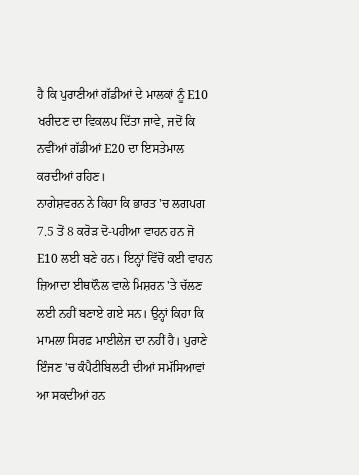ਹੈ ਕਿ ਪੁਰਾਣੀਆਂ ਗੱਡੀਆਂ ਦੇ ਮਾਲਕਾਂ ਨੂੰ E10 ਖਰੀਦਣ ਦਾ ਵਿਕਲਪ ਦਿੱਤਾ ਜਾਵੇ, ਜਦੋਂ ਕਿ ਨਵੀਂਆਂ ਗੱਡੀਆਂ E20 ਦਾ ਇਸਤੇਮਾਲ ਕਰਦੀਆਂ ਰਹਿਣ।
ਨਾਗੇਸ਼ਵਰਨ ਨੇ ਕਿਹਾ ਕਿ ਭਾਰਤ 'ਚ ਲਗਪਗ 7.5 ਤੋਂ 8 ਕਰੋੜ ਦੋ-ਪਹੀਆ ਵਾਹਨ ਹਨ ਜੋ E10 ਲਈ ਬਣੇ ਹਨ। ਇਨ੍ਹਾਂ ਵਿੱਚੋਂ ਕਈ ਵਾਹਨ ਜ਼ਿਆਦਾ ਈਥਾਨੌਲ ਵਾਲੇ ਮਿਸ਼ਰਨ 'ਤੇ ਚੱਲਣ ਲਈ ਨਹੀਂ ਬਣਾਏ ਗਏ ਸਨ। ਉਨ੍ਹਾਂ ਕਿਹਾ ਕਿ ਮਾਮਲਾ ਸਿਰਫ਼ ਮਾਈਲੇਜ ਦਾ ਨਹੀਂ ਹੈ। ਪੁਰਾਣੇ ਇੰਜਣ 'ਚ ਕੰਪੈਟੀਬਿਲਟੀ ਦੀਆਂ ਸਮੱਸਿਆਵਾਂ ਆ ਸਕਦੀਆਂ ਹਨ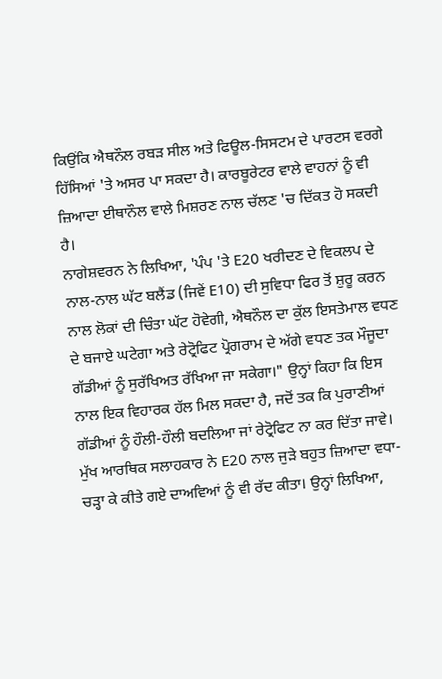ਕਿਉਂਕਿ ਐਥਨੌਲ ਰਬੜ ਸੀਲ ਅਤੇ ਫਿਊਲ-ਸਿਸਟਮ ਦੇ ਪਾਰਟਸ ਵਰਗੇ ਹਿੱਸਿਆਂ 'ਤੇ ਅਸਰ ਪਾ ਸਕਦਾ ਹੈ। ਕਾਰਬੂਰੇਟਰ ਵਾਲੇ ਵਾਹਨਾਂ ਨੂੰ ਵੀ ਜ਼ਿਆਦਾ ਈਥਾਨੌਲ ਵਾਲੇ ਮਿਸ਼ਰਣ ਨਾਲ ਚੱਲਣ 'ਚ ਦਿੱਕਤ ਹੋ ਸਕਦੀ ਹੈ।
ਨਾਗੇਸ਼ਵਰਨ ਨੇ ਲਿਖਿਆ, 'ਪੰਪ 'ਤੇ E20 ਖਰੀਦਣ ਦੇ ਵਿਕਲਪ ਦੇ ਨਾਲ-ਨਾਲ ਘੱਟ ਬਲੈਂਡ (ਜਿਵੇਂ E10) ਦੀ ਸੁਵਿਧਾ ਫਿਰ ਤੋਂ ਸ਼ੁਰੂ ਕਰਨ ਨਾਲ ਲੋਕਾਂ ਦੀ ਚਿੰਤਾ ਘੱਟ ਹੋਵੇਗੀ, ਐਥਨੌਲ ਦਾ ਕੁੱਲ ਇਸਤੇਮਾਲ ਵਧਣ ਦੇ ਬਜਾਏ ਘਟੇਗਾ ਅਤੇ ਰੇਟ੍ਰੋਫਿਟ ਪ੍ਰੋਗਰਾਮ ਦੇ ਅੱਗੇ ਵਧਣ ਤਕ ਮੌਜੂਦਾ ਗੱਡੀਆਂ ਨੂੰ ਸੁਰੱਖਿਅਤ ਰੱਖਿਆ ਜਾ ਸਕੇਗਾ।" ਉਨ੍ਹਾਂ ਕਿਹਾ ਕਿ ਇਸ ਨਾਲ ਇਕ ਵਿਹਾਰਕ ਹੱਲ ਮਿਲ ਸਕਦਾ ਹੈ, ਜਦੋਂ ਤਕ ਕਿ ਪੁਰਾਣੀਆਂ ਗੱਡੀਆਂ ਨੂੰ ਹੌਲੀ-ਹੌਲੀ ਬਦਲਿਆ ਜਾਂ ਰੇਟ੍ਰੋਫਿਟ ਨਾ ਕਰ ਦਿੱਤਾ ਜਾਵੇ।
ਮੁੱਖ ਆਰਥਿਕ ਸਲਾਹਕਾਰ ਨੇ E20 ਨਾਲ ਜੁੜੇ ਬਹੁਤ ਜ਼ਿਆਦਾ ਵਧਾ-ਚੜ੍ਹਾ ਕੇ ਕੀਤੇ ਗਏ ਦਾਅਵਿਆਂ ਨੂੰ ਵੀ ਰੱਦ ਕੀਤਾ। ਉਨ੍ਹਾਂ ਲਿਖਿਆ,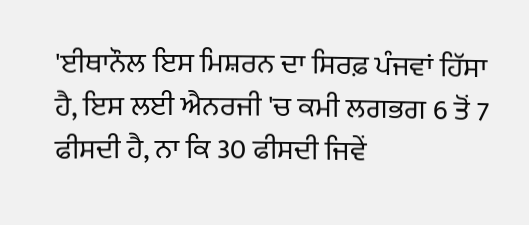'ਈਥਾਨੌਲ ਇਸ ਮਿਸ਼ਰਨ ਦਾ ਸਿਰਫ਼ ਪੰਜਵਾਂ ਹਿੱਸਾ ਹੈ, ਇਸ ਲਈ ਐਨਰਜੀ 'ਚ ਕਮੀ ਲਗਭਗ 6 ਤੋਂ 7 ਫੀਸਦੀ ਹੈ, ਨਾ ਕਿ 30 ਫੀਸਦੀ ਜਿਵੇਂ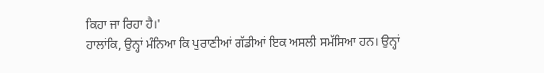ਕਿਹਾ ਜਾ ਰਿਹਾ ਹੈ।'
ਹਾਲਾਂਕਿ, ਉਨ੍ਹਾਂ ਮੰਨਿਆ ਕਿ ਪੁਰਾਣੀਆਂ ਗੱਡੀਆਂ ਇਕ ਅਸਲੀ ਸਮੱਸਿਆ ਹਨ। ਉਨ੍ਹਾਂ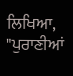ਲਿਖਿਆ, "ਪੁਰਾਣੀਆਂ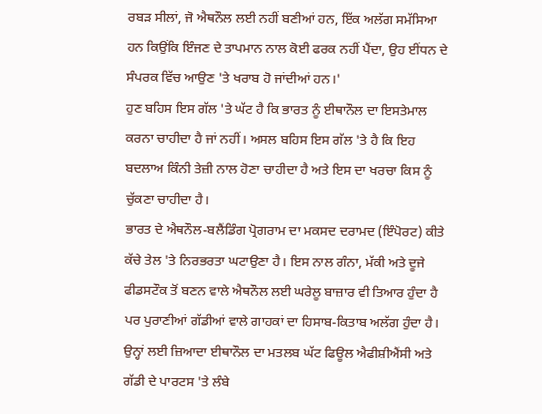ਰਬੜ ਸੀਲਾਂ, ਜੋ ਐਥਨੌਲ ਲਈ ਨਹੀਂ ਬਣੀਆਂ ਹਨ, ਇੱਕ ਅਲੱਗ ਸਮੱਸਿਆ ਹਨ ਕਿਉਂਕਿ ਇੰਜਣ ਦੇ ਤਾਪਮਾਨ ਨਾਲ ਕੋਈ ਫਰਕ ਨਹੀਂ ਪੈਂਦਾ, ਉਹ ਈਂਧਨ ਦੇ ਸੰਪਰਕ ਵਿੱਚ ਆਉਣ 'ਤੇ ਖਰਾਬ ਹੋ ਜਾਂਦੀਆਂ ਹਨ।'
ਹੁਣ ਬਹਿਸ ਇਸ ਗੱਲ 'ਤੇ ਘੱਟ ਹੈ ਕਿ ਭਾਰਤ ਨੂੰ ਈਥਾਨੌਲ ਦਾ ਇਸਤੇਮਾਲ ਕਰਨਾ ਚਾਹੀਦਾ ਹੈ ਜਾਂ ਨਹੀਂ। ਅਸਲ ਬਹਿਸ ਇਸ ਗੱਲ 'ਤੇ ਹੈ ਕਿ ਇਹ ਬਦਲਾਅ ਕਿੰਨੀ ਤੇਜ਼ੀ ਨਾਲ ਹੋਣਾ ਚਾਹੀਦਾ ਹੈ ਅਤੇ ਇਸ ਦਾ ਖਰਚਾ ਕਿਸ ਨੂੰ ਚੁੱਕਣਾ ਚਾਹੀਦਾ ਹੈ।
ਭਾਰਤ ਦੇ ਐਥਨੌਲ-ਬਲੈਂਡਿੰਗ ਪ੍ਰੋਗਰਾਮ ਦਾ ਮਕਸਦ ਦਰਾਮਦ (ਇੰਪੋਰਟ) ਕੀਤੇ ਕੱਚੇ ਤੇਲ 'ਤੇ ਨਿਰਭਰਤਾ ਘਟਾਉਣਾ ਹੈ। ਇਸ ਨਾਲ ਗੰਨਾ, ਮੱਕੀ ਅਤੇ ਦੂਜੇ ਫੀਡਸਟੌਕ ਤੋਂ ਬਣਨ ਵਾਲੇ ਐਥਨੌਲ ਲਈ ਘਰੇਲੂ ਬਾਜ਼ਾਰ ਵੀ ਤਿਆਰ ਹੁੰਦਾ ਹੈ ਪਰ ਪੁਰਾਣੀਆਂ ਗੱਡੀਆਂ ਵਾਲੇ ਗਾਹਕਾਂ ਦਾ ਹਿਸਾਬ-ਕਿਤਾਬ ਅਲੱਗ ਹੁੰਦਾ ਹੈ। ਉਨ੍ਹਾਂ ਲਈ ਜ਼ਿਆਦਾ ਈਥਾਨੌਲ ਦਾ ਮਤਲਬ ਘੱਟ ਫਿਊਲ ਐਫੀਸ਼ੀਐਂਸੀ ਅਤੇ ਗੱਡੀ ਦੇ ਪਾਰਟਸ 'ਤੇ ਲੰਬੇ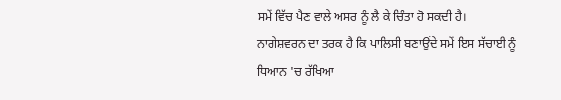ਸਮੇਂ ਵਿੱਚ ਪੈਣ ਵਾਲੇ ਅਸਰ ਨੂੰ ਲੈ ਕੇ ਚਿੰਤਾ ਹੋ ਸਕਦੀ ਹੈ।
ਨਾਗੇਸ਼ਵਰਨ ਦਾ ਤਰਕ ਹੈ ਕਿ ਪਾਲਿਸੀ ਬਣਾਉਂਦੇ ਸਮੇਂ ਇਸ ਸੱਚਾਈ ਨੂੰ ਧਿਆਨ 'ਚ ਰੱਖਿਆ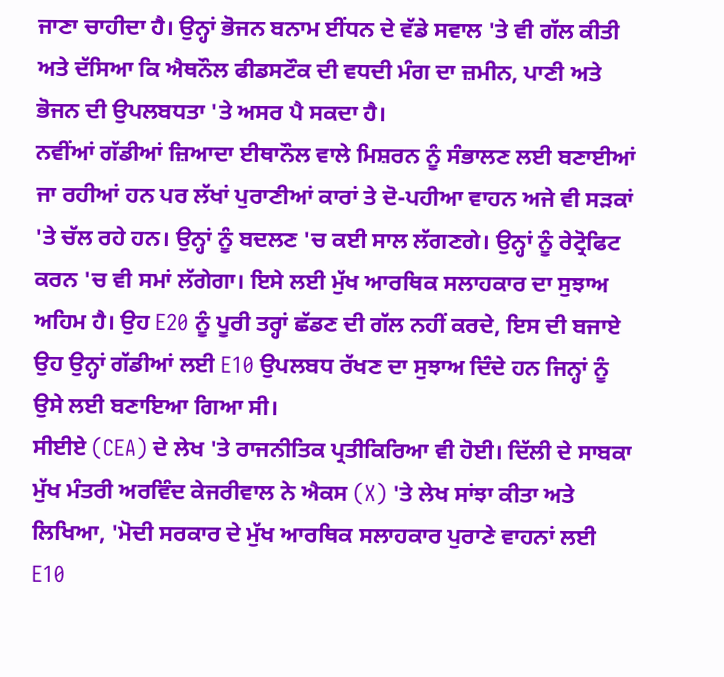ਜਾਣਾ ਚਾਹੀਦਾ ਹੈ। ਉਨ੍ਹਾਂ ਭੋਜਨ ਬਨਾਮ ਈਂਧਨ ਦੇ ਵੱਡੇ ਸਵਾਲ 'ਤੇ ਵੀ ਗੱਲ ਕੀਤੀ ਅਤੇ ਦੱਸਿਆ ਕਿ ਐਥਨੌਲ ਫੀਡਸਟੌਕ ਦੀ ਵਧਦੀ ਮੰਗ ਦਾ ਜ਼ਮੀਨ, ਪਾਣੀ ਅਤੇ ਭੋਜਨ ਦੀ ਉਪਲਬਧਤਾ 'ਤੇ ਅਸਰ ਪੈ ਸਕਦਾ ਹੈ।
ਨਵੀਂਆਂ ਗੱਡੀਆਂ ਜ਼ਿਆਦਾ ਈਥਾਨੌਲ ਵਾਲੇ ਮਿਸ਼ਰਨ ਨੂੰ ਸੰਭਾਲਣ ਲਈ ਬਣਾਈਆਂ ਜਾ ਰਹੀਆਂ ਹਨ ਪਰ ਲੱਖਾਂ ਪੁਰਾਣੀਆਂ ਕਾਰਾਂ ਤੇ ਦੋ-ਪਹੀਆ ਵਾਹਨ ਅਜੇ ਵੀ ਸੜਕਾਂ 'ਤੇ ਚੱਲ ਰਹੇ ਹਨ। ਉਨ੍ਹਾਂ ਨੂੰ ਬਦਲਣ 'ਚ ਕਈ ਸਾਲ ਲੱਗਣਗੇ। ਉਨ੍ਹਾਂ ਨੂੰ ਰੇਟ੍ਰੋਫਿਟ ਕਰਨ 'ਚ ਵੀ ਸਮਾਂ ਲੱਗੇਗਾ। ਇਸੇ ਲਈ ਮੁੱਖ ਆਰਥਿਕ ਸਲਾਹਕਾਰ ਦਾ ਸੁਝਾਅ ਅਹਿਮ ਹੈ। ਉਹ E20 ਨੂੰ ਪੂਰੀ ਤਰ੍ਹਾਂ ਛੱਡਣ ਦੀ ਗੱਲ ਨਹੀਂ ਕਰਦੇ, ਇਸ ਦੀ ਬਜਾਏ ਉਹ ਉਨ੍ਹਾਂ ਗੱਡੀਆਂ ਲਈ E10 ਉਪਲਬਧ ਰੱਖਣ ਦਾ ਸੁਝਾਅ ਦਿੰਦੇ ਹਨ ਜਿਨ੍ਹਾਂ ਨੂੰ ਉਸੇ ਲਈ ਬਣਾਇਆ ਗਿਆ ਸੀ।
ਸੀਈਏ (CEA) ਦੇ ਲੇਖ 'ਤੇ ਰਾਜਨੀਤਿਕ ਪ੍ਰਤੀਕਿਰਿਆ ਵੀ ਹੋਈ। ਦਿੱਲੀ ਦੇ ਸਾਬਕਾ ਮੁੱਖ ਮੰਤਰੀ ਅਰਵਿੰਦ ਕੇਜਰੀਵਾਲ ਨੇ ਐਕਸ (X) 'ਤੇ ਲੇਖ ਸਾਂਝਾ ਕੀਤਾ ਅਤੇ ਲਿਖਿਆ, 'ਮੋਦੀ ਸਰਕਾਰ ਦੇ ਮੁੱਖ ਆਰਥਿਕ ਸਲਾਹਕਾਰ ਪੁਰਾਣੇ ਵਾਹਨਾਂ ਲਈ E10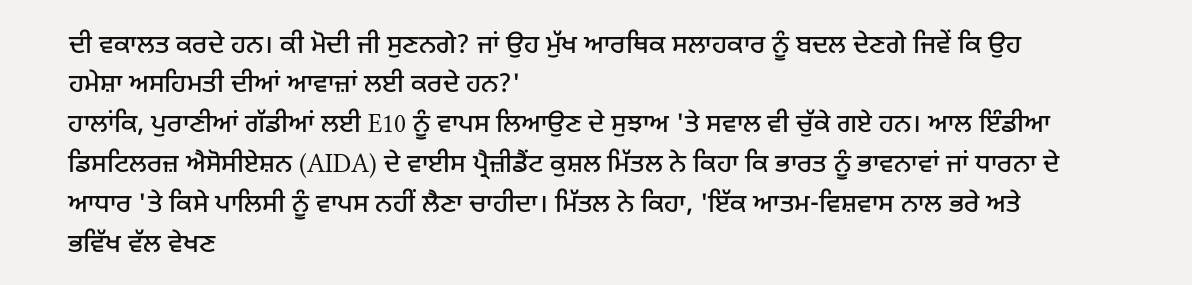ਦੀ ਵਕਾਲਤ ਕਰਦੇ ਹਨ। ਕੀ ਮੋਦੀ ਜੀ ਸੁਣਨਗੇ? ਜਾਂ ਉਹ ਮੁੱਖ ਆਰਥਿਕ ਸਲਾਹਕਾਰ ਨੂੰ ਬਦਲ ਦੇਣਗੇ ਜਿਵੇਂ ਕਿ ਉਹ ਹਮੇਸ਼ਾ ਅਸਹਿਮਤੀ ਦੀਆਂ ਆਵਾਜ਼ਾਂ ਲਈ ਕਰਦੇ ਹਨ?'
ਹਾਲਾਂਕਿ, ਪੁਰਾਣੀਆਂ ਗੱਡੀਆਂ ਲਈ E10 ਨੂੰ ਵਾਪਸ ਲਿਆਉਣ ਦੇ ਸੁਝਾਅ 'ਤੇ ਸਵਾਲ ਵੀ ਚੁੱਕੇ ਗਏ ਹਨ। ਆਲ ਇੰਡੀਆ ਡਿਸਟਿਲਰਜ਼ ਐਸੋਸੀਏਸ਼ਨ (AIDA) ਦੇ ਵਾਈਸ ਪ੍ਰੈਜ਼ੀਡੈਂਟ ਕੁਸ਼ਲ ਮਿੱਤਲ ਨੇ ਕਿਹਾ ਕਿ ਭਾਰਤ ਨੂੰ ਭਾਵਨਾਵਾਂ ਜਾਂ ਧਾਰਨਾ ਦੇ ਆਧਾਰ 'ਤੇ ਕਿਸੇ ਪਾਲਿਸੀ ਨੂੰ ਵਾਪਸ ਨਹੀਂ ਲੈਣਾ ਚਾਹੀਦਾ। ਮਿੱਤਲ ਨੇ ਕਿਹਾ, 'ਇੱਕ ਆਤਮ-ਵਿਸ਼ਵਾਸ ਨਾਲ ਭਰੇ ਅਤੇ ਭਵਿੱਖ ਵੱਲ ਵੇਖਣ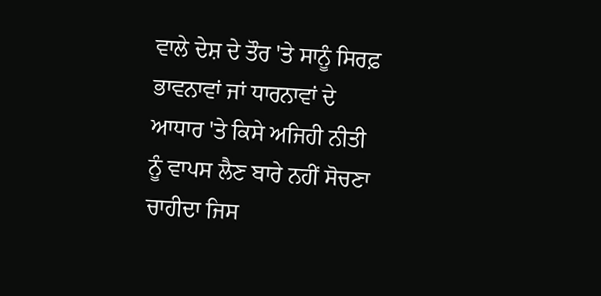ਵਾਲੇ ਦੇਸ਼ ਦੇ ਤੌਰ 'ਤੇ ਸਾਨੂੰ ਸਿਰਫ਼ ਭਾਵਨਾਵਾਂ ਜਾਂ ਧਾਰਨਾਵਾਂ ਦੇ ਆਧਾਰ 'ਤੇ ਕਿਸੇ ਅਜਿਹੀ ਨੀਤੀ ਨੂੰ ਵਾਪਸ ਲੈਣ ਬਾਰੇ ਨਹੀਂ ਸੋਚਣਾ ਚਾਹੀਦਾ ਜਿਸ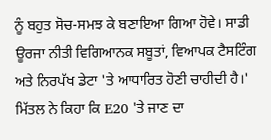ਨੂੰ ਬਹੁਤ ਸੋਚ-ਸਮਝ ਕੇ ਬਣਾਇਆ ਗਿਆ ਹੋਵੇ। ਸਾਡੀ ਊਰਜਾ ਨੀਤੀ ਵਿਗਿਆਨਕ ਸਬੂਤਾਂ, ਵਿਆਪਕ ਟੈਸਟਿੰਗ ਅਤੇ ਨਿਰਪੱਖ ਡੇਟਾ 'ਤੇ ਆਧਾਰਿਤ ਹੋਣੀ ਚਾਹੀਦੀ ਹੈ।'
ਮਿੱਤਲ ਨੇ ਕਿਹਾ ਕਿ E20 'ਤੇ ਜਾਣ ਦਾ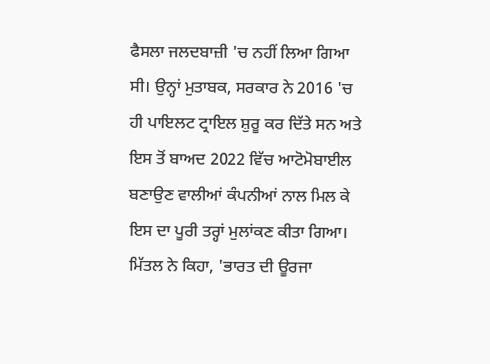ਫੈਸਲਾ ਜਲਦਬਾਜ਼ੀ 'ਚ ਨਹੀਂ ਲਿਆ ਗਿਆ ਸੀ। ਉਨ੍ਹਾਂ ਮੁਤਾਬਕ, ਸਰਕਾਰ ਨੇ 2016 'ਚ ਹੀ ਪਾਇਲਟ ਟ੍ਰਾਇਲ ਸ਼ੁਰੂ ਕਰ ਦਿੱਤੇ ਸਨ ਅਤੇ ਇਸ ਤੋਂ ਬਾਅਦ 2022 ਵਿੱਚ ਆਟੋਮੋਬਾਈਲ ਬਣਾਉਣ ਵਾਲੀਆਂ ਕੰਪਨੀਆਂ ਨਾਲ ਮਿਲ ਕੇ ਇਸ ਦਾ ਪੂਰੀ ਤਰ੍ਹਾਂ ਮੁਲਾਂਕਣ ਕੀਤਾ ਗਿਆ।
ਮਿੱਤਲ ਨੇ ਕਿਹਾ, 'ਭਾਰਤ ਦੀ ਊਰਜਾ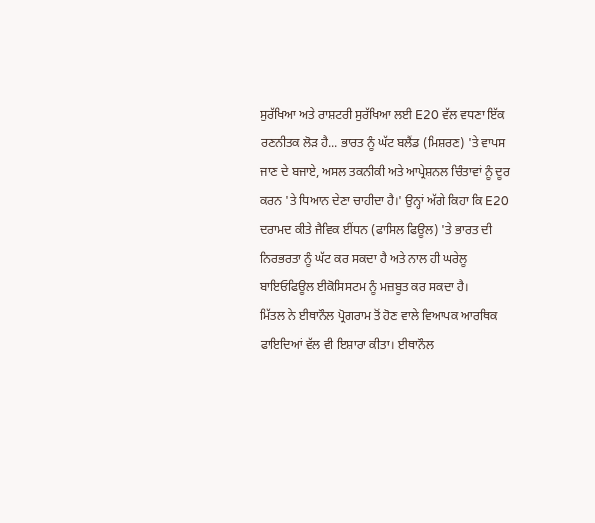ਸੁਰੱਖਿਆ ਅਤੇ ਰਾਸ਼ਟਰੀ ਸੁਰੱਖਿਆ ਲਈ E20 ਵੱਲ ਵਧਣਾ ਇੱਕ ਰਣਨੀਤਕ ਲੋੜ ਹੈ... ਭਾਰਤ ਨੂੰ ਘੱਟ ਬਲੈਂਡ (ਮਿਸ਼ਰਣ) 'ਤੇ ਵਾਪਸ ਜਾਣ ਦੇ ਬਜਾਏ, ਅਸਲ ਤਕਨੀਕੀ ਅਤੇ ਆਪ੍ਰੇਸ਼ਨਲ ਚਿੰਤਾਵਾਂ ਨੂੰ ਦੂਰ ਕਰਨ 'ਤੇ ਧਿਆਨ ਦੇਣਾ ਚਾਹੀਦਾ ਹੈ।' ਉਨ੍ਹਾਂ ਅੱਗੇ ਕਿਹਾ ਕਿ E20 ਦਰਾਮਦ ਕੀਤੇ ਜੈਵਿਕ ਈਂਧਨ (ਫਾਸਿਲ ਫਿਊਲ) 'ਤੇ ਭਾਰਤ ਦੀ ਨਿਰਭਰਤਾ ਨੂੰ ਘੱਟ ਕਰ ਸਕਦਾ ਹੈ ਅਤੇ ਨਾਲ ਹੀ ਘਰੇਲੂ ਬਾਇਓਫਿਊਲ ਈਕੋਸਿਸਟਮ ਨੂੰ ਮਜ਼ਬੂਤ ਕਰ ਸਕਦਾ ਹੈ।
ਮਿੱਤਲ ਨੇ ਈਥਾਨੌਲ ਪ੍ਰੋਗਰਾਮ ਤੋਂ ਹੋਣ ਵਾਲੇ ਵਿਆਪਕ ਆਰਥਿਕ ਫਾਇਦਿਆਂ ਵੱਲ ਵੀ ਇਸ਼ਾਰਾ ਕੀਤਾ। ਈਥਾਨੌਲ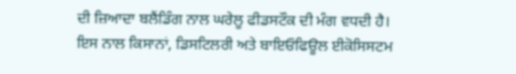ਦੀ ਜ਼ਿਆਦਾ ਬਲੈਂਡਿੰਗ ਨਾਲ ਘਰੇਲੂ ਫੀਡਸਟੌਕ ਦੀ ਮੰਗ ਵਧਦੀ ਹੈ। ਇਸ ਨਾਲ ਕਿਸਾਨਾਂ, ਡਿਸਟਿਲਰੀ ਅਤੇ ਬਾਇਓਫਿਊਲ ਈਕੋਸਿਸਟਮ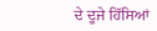ਦੇ ਦੂਜੇ ਹਿੱਸਿਆਂ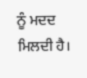ਨੂੰ ਮਦਦ ਮਿਲਦੀ ਹੈ।